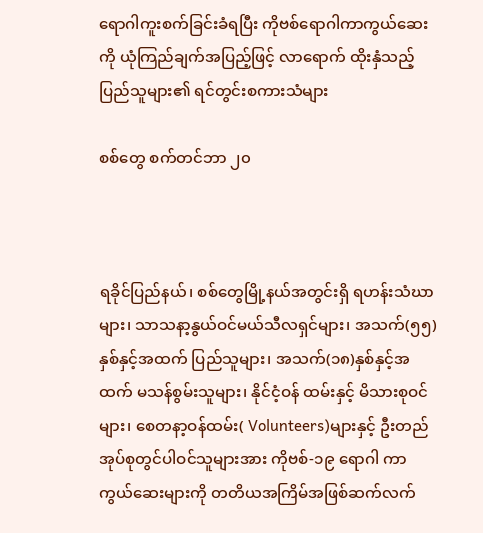ရောဂါကူးစက်ခြင်းခံရပြီး ကိုဗစ်ရောဂါကာကွယ်ဆေးကို ယုံကြည်ချက်အပြည့်ဖြင့် လာရောက် ထိုးနှံသည့် ပြည်သူများ၏ ရင်တွင်းစကားသံများ

စစ်တွေ စက်တင်ဘာ ၂၀



ရခိုင်ပြည်နယ်၊ စစ်တွေမြို့နယ်အတွင်းရှိ ရဟန်းသံဃာများ၊ သာသနာ့နွယ်ဝင်မယ်သီလရှင်များ၊ အသက်(၅၅) နှစ်နှင့်အထက် ပြည်သူများ၊ အသက်(၁၈)နှစ်နှင့်အထက် မသန်စွမ်းသူများ၊ နိုင်ငံ့ဝန် ထမ်းနှင့် မိသားစုဝင်များ၊ စေတနာ့ဝန်ထမ်း( Volunteers)များနှင့် ဦးတည်အုပ်စုတွင်ပါဝင်သူများအား ကိုဗစ်-၁၉ ရောဂါ ကာကွယ်ဆေးများကို တတိယအကြိမ်အဖြစ်ဆက်လက်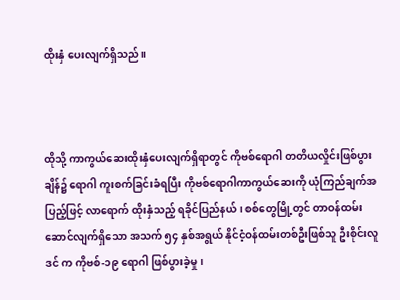ထိုးနှံ ပေးလျက်ရှိသည်။



ထိုသို့ ကာကွယ်ဆေးထိုးနှံပေးလျက်ရှိရာတွင် ကိုဗစ်ရောဂါ တတိယလှိုင်းဖြစ်ပွားချိန်၌ ရောဂါ ကူးစက်ခြင်းခံရပြီး ကိုဗစ်ရောဂါကာကွယ်ဆေးကို ယုံကြည်ချက်အပြည့်ဖြင့် လာရောက် ထိုးနှံသည့် ရခိုင်ပြည်နယ်၊ စစ်တွေမြို့တွင် တာဝန်ထမ်း ဆောင်လျက်ရှိသော အသက် ၅၄ နှစ်အရွယ် နိုင်ငံ့ဝန်ထမ်းတစ်ဦးဖြစ်သူ ဦးစိုင်းလူဒင် က ကိုဗစ်-၁၉ ရောဂါ ဖြစ်ပွားခဲ့မှု၊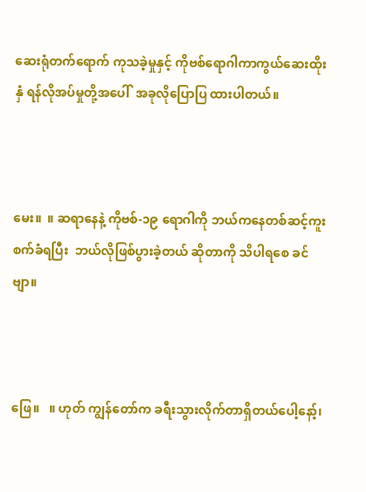ဆေးရုံတက်ရောက် ကုသခဲ့မှုနှင့် ကိုဗစ်ရောဂါကာကွယ်ဆေးထိုးနှံ ရန်လိုအပ်မှုတို့အပေါ်  အခုလိုပြောပြ ထားပါတယ်။



မေး။  ။ ဆရာနေနဲ့ ကိုဗစ်-၁၉ ရောဂါကို ဘယ်ကနေတစ်ဆင့်ကူးစက်ခံရပြီး  ဘယ်လိုဖြစ်ပွားခဲ့တယ် ဆိုတာကို သိပါရစေ ခင်ဗျာ။



ဖြေ။   ။ ဟုတ် ကျွန်တော်က ခရီးသွားလိုက်တာရှိတယ်ပေါ့နော့်၊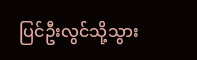ပြင်ဦးလွင်သို့သွား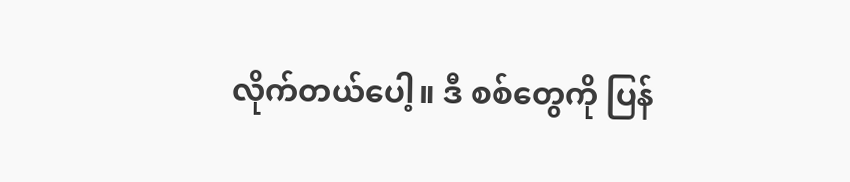လိုက်တယ်ပေါ့။ ဒီ စစ်တွေကို ပြန်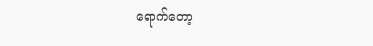ရောက်တော့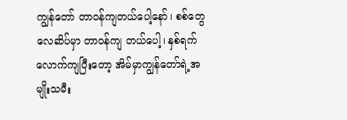ကျွန်တော် တာဝန်ကျတယ်ပေါ့နော်၊ စစ်တွေလေဆိပ်မှာ တာဝန်ကျ တယ်ပေါ့၊ နှစ်ရက်လောက်ကျပြီးတော့ အိမ်မှာကျွန်တော်ရဲ့အမျိုးသမီး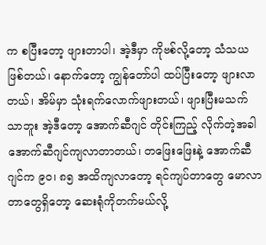က စပြီးတော့ ဖျားတာပါ၊ အဲ့ဒီမှာ ကိုဗစ်လို့တော့ သံသယဖြစ်တယ်၊ နောက်တော့ ကျွန်တော်ပါ ထပ်ပြီးတော့ ဖျားလာတယ်၊ အိမ်မှာ သုံးရက်လောက်ဖျားတယ်၊ ဖျားပြီးမသက်သာဘူး အဲ့ဒီတော့ အောက်ဆီဂျင် တိုင်းကြည့် လိုက်တဲ့အခါ အောက်ဆီဂျင်ကျလာတာတယ်၊ တဖြေးဖြေးနဲ့ အောက်ဆီဂျင်က ၉၀၊ ၈၅ အထိကျလာတော့ ရင်ကျပ်တာတွေ မောလာတာတွေရှိတော့ ဆေးရုံကိုတက်မယ်လို့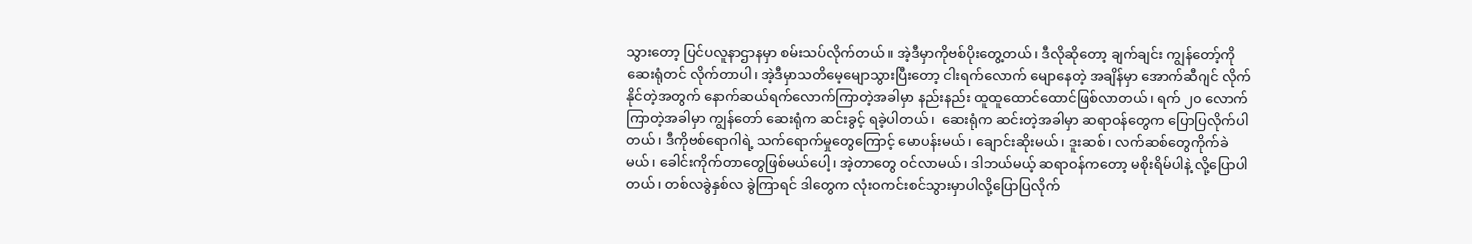သွားတော့ ပြင်ပလူနာဌာနမှာ စမ်းသပ်လိုက်တယ်။ အဲ့ဒီမှာကိုဗစ်ပိုးတွေ့တယ်၊ ဒီလိုဆိုတော့ ချက်ချင်း ကျွန်တော့်ကို ဆေးရုံတင် လိုက်တာပါ၊ အဲ့ဒီမှာသတိမေ့မျောသွားပြီးတော့ ငါးရက်လောက် မျောနေတဲ့ အချိန်မှာ အောက်ဆီဂျင် လိုက်နိုင်တဲ့အတွက် ‌နောက်ဆယ်ရက်လောက်ကြာတဲ့အခါမှာ နည်းနည်း ထူထူထောင်ထောင်ဖြစ်လာတယ်၊ ရက် ၂၀ လောက်ကြာတဲ့အခါမှာ ကျွန်တော် ဆေးရုံက ဆင်းခွင့် ရခဲ့ပါတယ်၊  ဆေးရုံက ဆင်းတဲ့အခါမှာ ဆရာဝန်တွေက ပြောပြလိုက်ပါတယ်၊ ဒီကိုဗစ်ရောဂါရဲ့ သက်ရောက်မှုတွေကြောင့် မောပန်းမယ်၊ ချောင်းဆိုးမယ်၊ ဒူးဆစ်၊ လက်ဆစ်တွေကိုက်ခဲမယ်၊ ခေါင်းကိုက်တာတွေဖြစ်မယ်ပေါ့၊ အဲ့တာတွေ ဝင်လာမယ်၊ ဒါဘယ်မယ့် ဆရာဝန်ကတော့ မစိုးရိမ်ပါနဲ့ လို့ပြောပါတယ်၊ တစ်လခွဲနှစ်လ ခွဲကြာရင် ဒါတွေက လုံးဝကင်းစင်သွားမှာပါလို့ပြောပြလိုက်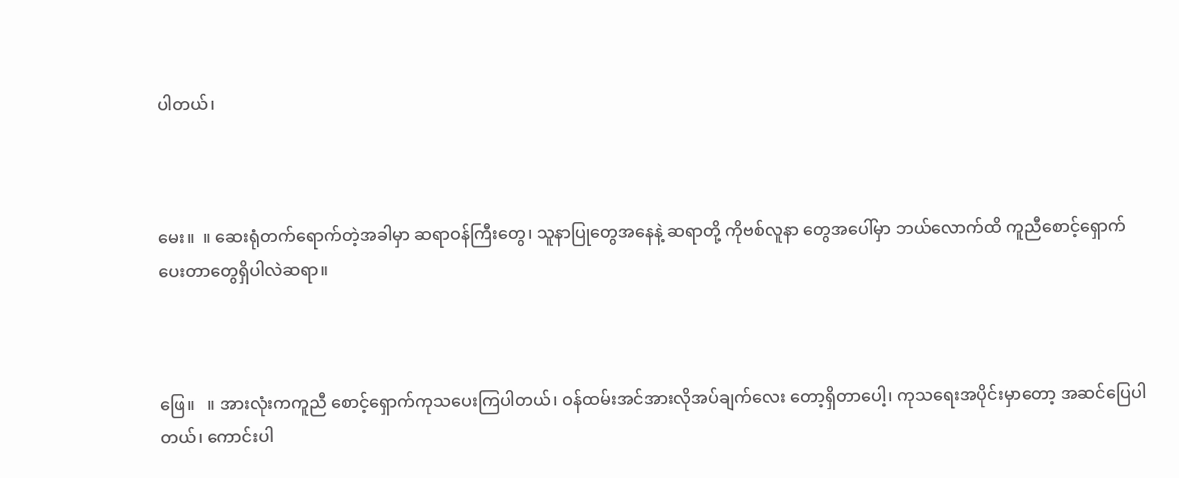ပါတယ်၊



မေး။  ။ ဆေးရုံတက်ရောက်တဲ့အခါမှာ ဆရာဝန်ကြီးတွေ၊ သူနာပြုတွေအနေနဲ့ ဆရာတို့ ကိုဗစ်လူနာ တွေအပေါ်မှာ ဘယ်လောက်ထိ ကူညီစောင့်ရှောက်ပေးတာတွေရှိပါလဲဆရာ။



ဖြေ။   ။ အားလုံးကကူညီ စောင့်ရှောက်ကုသပေးကြပါတယ်၊ ဝန်ထမ်းအင်အားလိုအပ်ချက်လေး တော့ရှိတာပေါ့၊ ကုသရေးအပိုင်းမှာတော့ အဆင်ပြေပါတယ်၊ ကောင်းပါ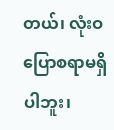တယ်၊ လုံးဝပြောစရာမရှိပါဘူး၊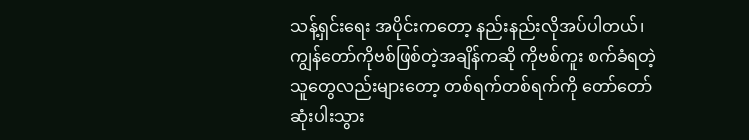သန့်ရှင်းရေး အပိုင်းကတော့ နည်းနည်းလိုအပ်ပါတယ်၊ ကျွန်တော်ကိုဗစ်ဖြစ်တဲ့အချိန်ကဆို ကိုဗစ်ကူး စက်ခံရတဲ့ သူတွေလည်းများတော့ တစ်ရက်တစ်ရက်ကို တော်တော် ဆုံးပါးသွား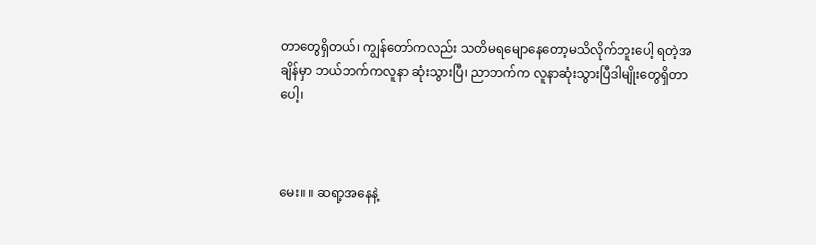တာတွေရှိတယ်၊ ကျွန်တော်ကလည်း သတိမရမျောနေတော့မသိလိုက်ဘူးပေါ့ ရတဲ့အချိန်မှာ ဘယ်ဘက်ကလူနာ ဆုံးသွားပြီ၊ ညာဘက်က လူနာဆုံးသွားပြီဒါမျိုးတွေရှိတာပေါ့၊



မေး။ ။ ဆရာ့အနေနဲ့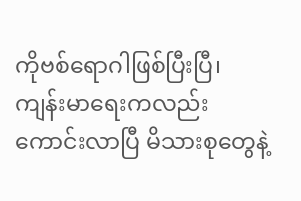ကိုဗစ်ရောဂါဖြစ်ပြီးပြီ၊ ကျန်းမာရေးကလည်းကောင်းလာပြီ မိသားစုတွေနဲ့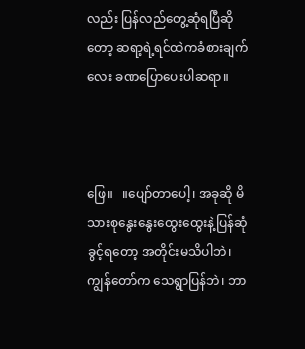လည်း ပြန်လည်တွေ့ဆုံရပြီဆိုတော့ ဆရာ့ရဲ့ရင်ထဲကခံစားချက်လေး ခဏပြောပေးပါဆရာ။



ဖြေ။   ။ပျော်တာပေါ့၊ အခုဆို မိသားစုနွေးနွေးထွေးထွေးနဲ့ပြန်ဆုံခွင့်ရတော့ အတိုင်းမသိပါဘဲ၊ ကျွန်တော်က သေရွာပြန်ဘဲ၊ ဘာ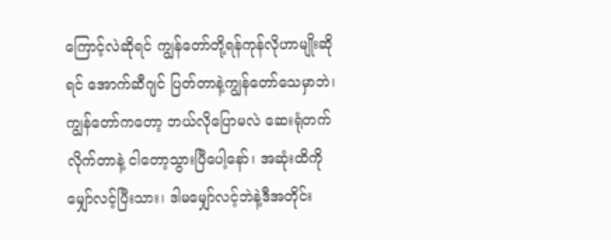ကြောင့်လဲဆိုရင် ကျွန်တော်တို့ရန်ကုန်လိုဟာမျိုးဆိုရင် အောက်ဆီဂျင် ပြတ်တာနဲ့ကျွန်တော်သေမှာဘဲ၊ ကျွန်တော်ကတော့ ဘယ်လိုပြောမလဲ ဆေးရုံတက်လိုက်တာနဲ့ ငါတော့သွားပြီပေါ့နော်၊ အဆုံးထိကိုမျှော်လင့်ပြီးသား၊ ဒါမမျှော်လင့်ဘဲနဲ့ဒီအတိုင်း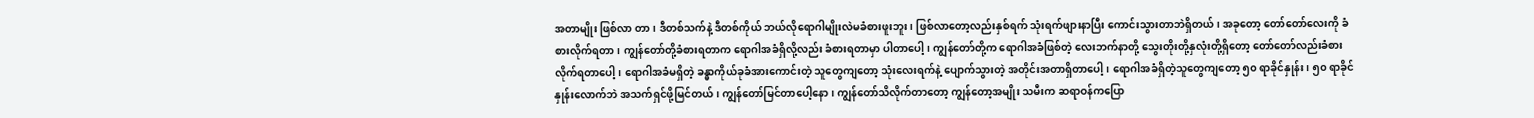အတာမျိုး ဖြစ်လာ တာ၊ ဒီတစ်သက်နဲ့ ဒီတစ်ကိုယ် ဘယ်လိုရောဂါမျိုးလဲမခံစားဖူးဘူး၊ ဖြစ်လာတော့လည်းနှစ်ရက် သုံးရက်ဖျားနာပြီး ကောင်းသွားတာဘဲရှိတယ်၊ အခုတော့ တော်တော်လေးကို ခံစားလိုက်ရတာ၊ ကျွန်တော်တို့ခံစားရတာက ရောဂါအခံရှိလို့လည်း ခံစားရတာမှာ ပါတာပေါ့၊ ကျွန်တော်တို့က ရောဂါအခံဖြစ်တဲ့ လေးဘက်နာတို့ သွေးတိုးတို့နှလုံးတို့ရှိတော့ တော်တော်လည်းခံစားလိုက်ရတာပေါ့၊ ရောဂါအခံမရှိတဲ့ ခန္ဓာကိုယ်ခုခံအားကောင်းတဲ့ သူတွေကျတော့ သုံးလေးရက်နဲ့ ပျောက်သွားတဲ့ အတိုင်းအတာရှိတာပေါ့၊ ရောဂါအခံရှိတဲ့သူတွေကျတော့ ၅၀ ရာခိုင်နှုန်း၊ ၅၀ ရာခိုင်နှုန်းလောက်ဘဲ အသက်ရှင်ဖို့မြင်တယ်၊ ကျွန်တော်မြင်တာပေါ့နော၊ ကျွန်တော်သိလိုက်တာတော့ ကျွန်တော့အမျိုး သမီးက ဆရာဝန်ကပြော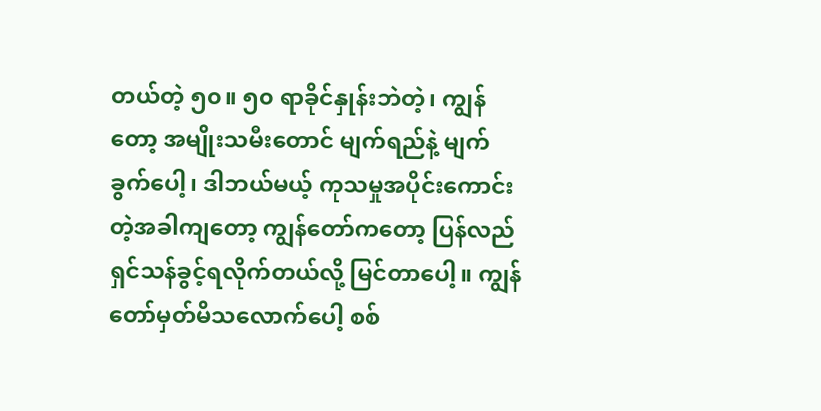တယ်တဲ့ ၅၀။ ၅၀ ရာခိုင်နှုန်းဘဲတဲ့၊ ကျွန်တော့ အမျိုးသမီးတောင် မျက်ရည်နဲ့ မျက်ခွက်ပေါ့၊ ဒါဘယ်မယ့် ကုသမှုအပိုင်းကောင်းတဲ့အခါကျတော့ ကျွန်တော်ကတော့ ပြန်လည် ရှင်သန်ခွင့်ရလိုက်တယ်လို့ မြင်တာပေါ့။ ကျွန်တော်မှတ်မိသလောက်ပေါ့ စစ်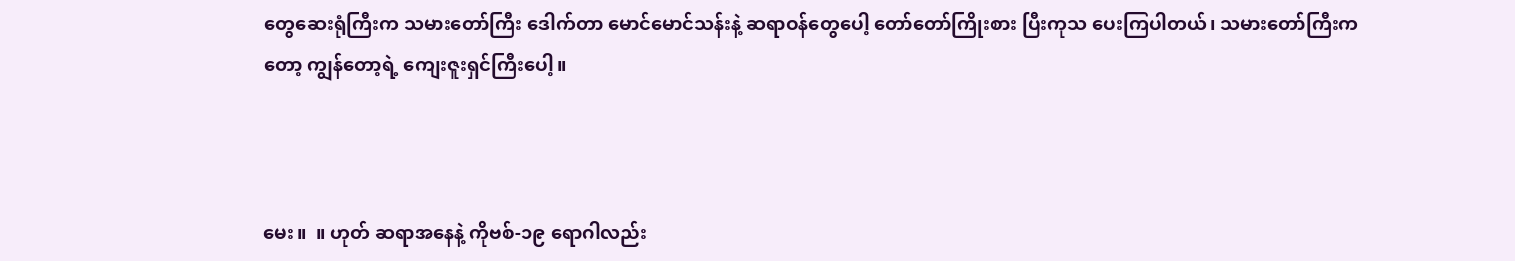တွေဆေးရုံကြီးက သမားတော်ကြီး ဒေါက်တာ မောင်မောင်သန်းနဲ့ ဆရာဝန်တွေပေါ့ တော်တော်ကြိုးစား ပြီးကုသ ပေးကြပါတယ်၊ သမားတော်ကြီးကတော့ ကျွန်တော့ရဲ့ ကျေးဇူးရှင်ကြီးပေါ့။



မေး။  ။ ဟုတ် ဆရာအနေနဲ့ ကိုဗစ်-၁၉ ရောဂါလည်း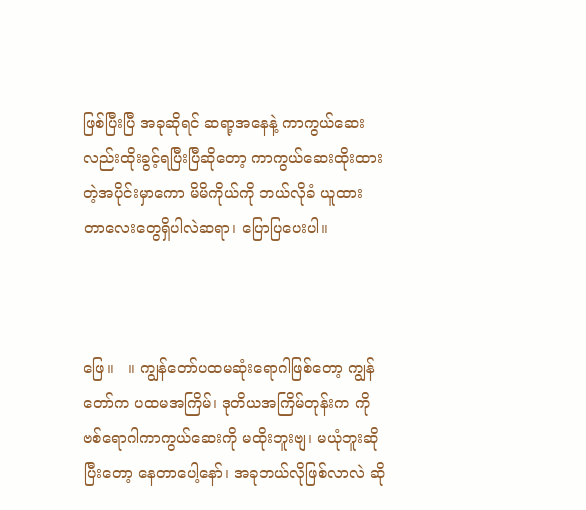ဖြစ်ပြီးပြီ အခုဆိုရင် ဆရာ့အနေနဲ့ ကာကွယ်ဆေး လည်းထိုးခွင့်ရပြီးပြီဆိုတော့ ကာကွယ်ဆေးထိုးထားတဲ့အပိုင်းမှာကော မိမိကိုယ်ကို ဘယ်လိုခံ ယူထား တာလေးတွေရှိပါလဲဆရာ၊ ပြောပြပေးပါ။



ဖြေ။   ။ ကျွန်တော်ပထမဆုံးရောဂါဖြစ်တော့ ကျွန်တော်က ပထမအကြိမ်၊ ဒုတိယအကြိမ်တုန်းက ကိုဗစ်ရောဂါကာကွယ်ဆေးကို မထိုးဘူးဗျ၊ မယုံဘူးဆိုပြီးတော့ နေတာပေါ့နော်၊ အခုဘယ်လိုဖြစ်လာလဲ ဆို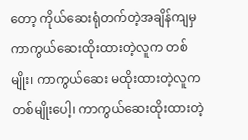တော့ ကိုယ်ဆေးရုံတက်တဲ့အချိန်ကျမှ ကာကွယ်ဆေးထိုးထားတဲ့လူက တစ်မျိုး၊ ကာကွယ်ဆေး မထိုးထားတဲ့လူက တစ်မျိုးပေါ့၊ ကာကွယ်ဆေးထိုးထားတဲ့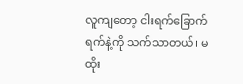လူကျတော့ ငါးရက်ခြောက်ရက်နဲ့ကို သက်သာတယ်၊ မထိုး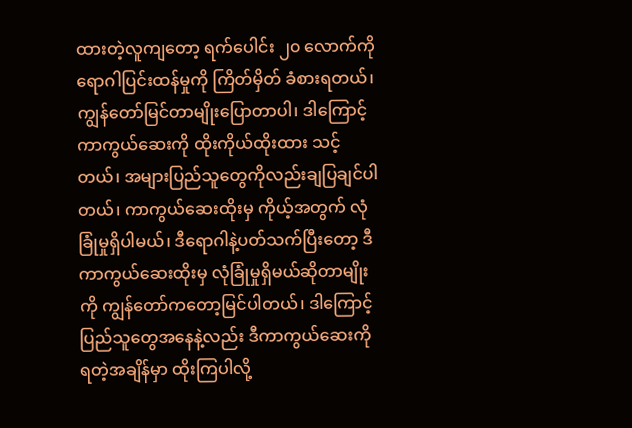ထားတဲ့လူကျတော့ ရက်ပေါင်း ၂၀ လောက်ကိုရောဂါပြင်းထန်မှုကို ကြိတ်မှိတ် ခံစားရတယ်၊ ကျွန်တော်မြင်တာမျိုးပြောတာပါ၊ ဒါကြောင့် ကာကွယ်ဆေးကို ထိုးကိုယ်ထိုးထား သင့်တယ်၊ အများပြည်သူတွေကိုလည်းချပြချင်ပါတယ်၊ ကာကွယ်ဆေးထိုးမှ ကိုယ့်အတွက် လုံခြုံမှုရှိပါမယ်၊ ဒီရောဂါနဲ့ပတ်သက်ပြီးတော့ ဒီကာကွယ်ဆေးထိုးမှ လုံခြုံမှုရှိမယ်ဆိုတာမျိုးကို ကျွန်တော်ကတော့မြင်ပါတယ်၊ ဒါကြောင့် ပြည်သူတွေအနေနဲ့လည်း ဒီကာကွယ်ဆေးကို ရတဲ့အချိန်မှာ ထိုးကြပါလို့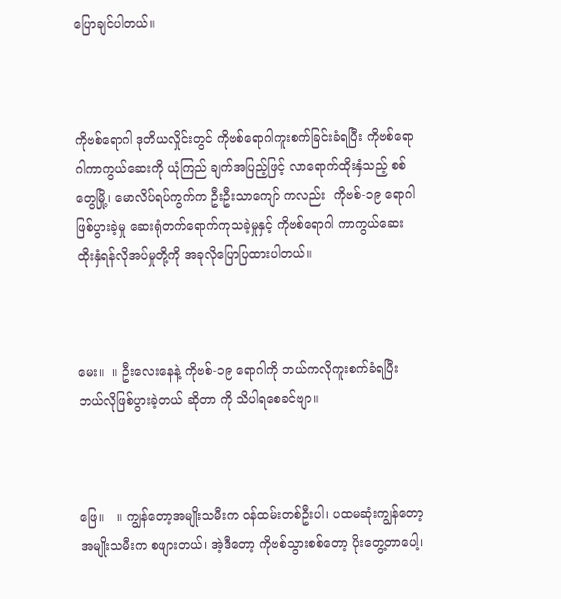ပြောချင်ပါတယ်။



ကိုဗစ်ရောဂါ ဒုတိယလှိုင်းတွင် ကိုဗစ်ရောဂါကူးစက်ခြင်းခံရပြီး ကိုဗစ်ရောဂါကာကွယ်ဆေးကို ယုံကြည် ချက်အပြည့်ဖြင့် လာရောက်ထိုးနှံသည့် စစ်တွေမြို့၊ မောလိပ်ရပ်ကွက်က ဦးဦးသာကျော် ကလည်း  ကိုဗစ်-၁၉ ရောဂါဖြစ်ပွားခဲ့မှု ဆေးရုံတက်ရောက်ကုသခဲ့မှုနှင့် ကိုဗစ်ရောဂါ ကာကွယ်ဆေး ထိုးနှံရန်လိုအပ်မှုတို့ကို အခုလိုပြောပြထားပါတယ်။



မေး။  ။ ဦးလေးနေနဲ့ ကိုဗစ်-၁၉ ရောဂါကို ဘယ်ကလိုကူးစက်ခံရပြီး  ဘယ်လိုဖြစ်ပွားခဲ့တယ် ဆိုတာ ကို သိပါရစေခင်ဗျာ။



ဖြေ။   ။ ကျွန်တော့အမျိုးသမီးက ဝန်ထမ်းတစ်ဦးပါ၊ ပထမဆုံးကျွန်တော့အမျိုးသမီးက စဖျားတယ်၊ အဲ့ဒီတော့ ကိုဗစ်သွားစစ်တော့ ပိုးတွေ့တာပေါ့၊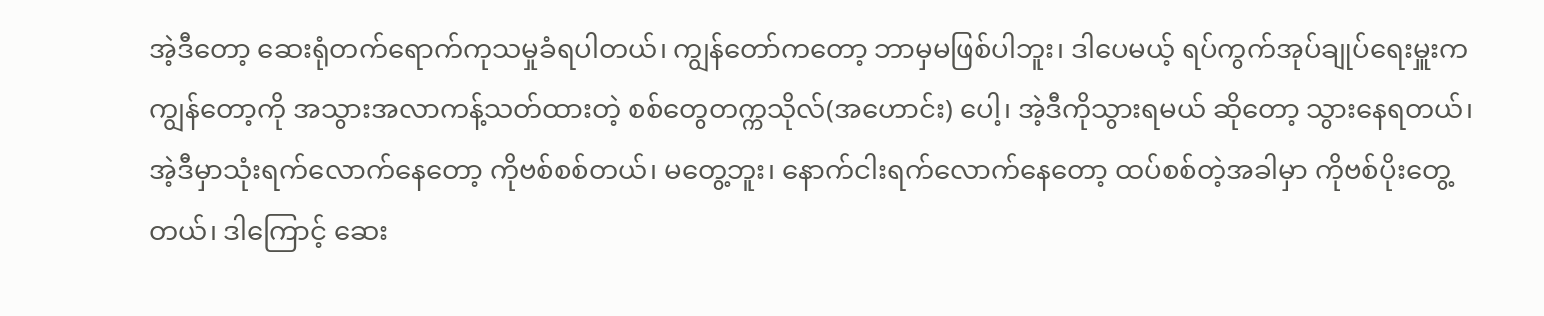အဲ့ဒီတော့ ဆေးရုံတက်ရောက်ကုသမှုခံရပါတယ်၊ ကျွန်တော်ကတော့ ဘာမှမဖြစ်ပါဘူး၊ ဒါပေမယ့် ရပ်ကွက်အုပ်ချုပ်ရေးမှူးက ကျွန်တော့ကို အသွားအလာကန့်သတ်ထားတဲ့ စစ်တွေတက္ကသိုလ်(အဟောင်း) ပေါ့၊ အဲ့ဒီကိုသွားရမယ် ဆိုတော့ သွားနေရတယ်၊ အဲ့ဒီမှာသုံးရက်လောက်နေတော့ ကိုဗစ်စစ်တယ်၊ မတွေ့ဘူး၊ နောက်ငါးရက်လောက်နေတော့ ထပ်စစ်တဲ့အခါမှာ ကိုဗစ်ပိုးတွေ့တယ်၊ ဒါကြောင့်‌ ဆေး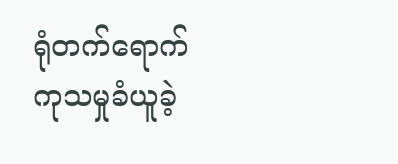ရုံတက်ရောက် ကုသမှုခံယူခဲ့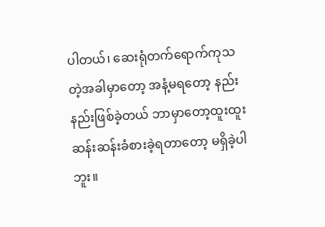ပါတယ်၊ ဆေးရုံတက်ရောက်ကုသတဲ့အခါမှာတော့ အနံ့မရတော့ နည်းနည်းဖြစ်ခဲ့တယ် ဘာမှာတော့ထူးထူးဆန်းဆန်းခံစားခဲ့ရတာတော့ မရှိခဲ့ပါဘူး။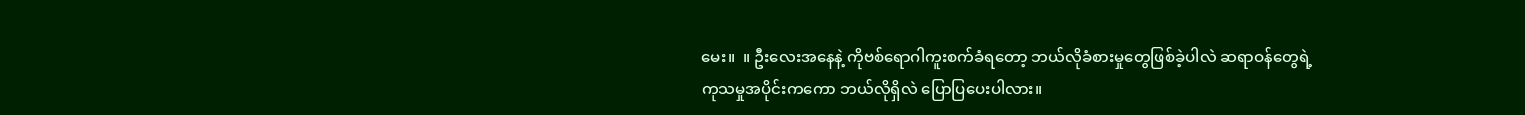မေး။  ။ ဦးလေးအနေနဲ့ ကိုဗစ်ရောဂါကူးစက်ခံရတော့ ဘယ်လိုခံစားမှုတွေဖြစ်ခဲ့ပါလဲ ဆရာဝန်တွေရဲ့ ကုသမှုအပိုင်းကကော ဘယ်လိုရှိလဲ ပြောပြပေးပါလား။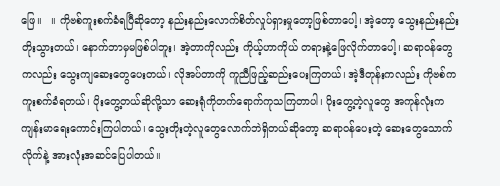ဖြေ။   ။ ကိုဗစ်ကူးစက်ခံရပြီဆိုတော့ နည်းနည်းလောက်စိတ်လှုပ်ရှားမှုတော့ဖြစ်တာပေါ့၊ အဲ့တော့ သွေးနည်းနည်းတိုးသွားတယ်၊ နောက်ဘာမှမဖြစ်ပါဘူး၊ အဲ့တာကိုလည်း ကိုယ့်ဟာကိုယ် တရားနဲ့ဖြေလိုက်တာပေါ့၊ ဆရာဝန်တွေကလည်း သွေးကျဆေးတွေပေးတယ်၊ လိုအပ်တာကို ကူညီဖြည့်ဆည်းပေးကြတယ်၊ အဲ့ဒီတုန်းကလည်း ကိုဗစ်က ကူးစက်ခံရတယ်၊ ပိုးတွေ့တယ်ဆိုလို့သာ ဆေးရုံကိုတက်ရောက်ကုသကြတာပါ၊ ပိုးတွေ့တဲ့လူတွေ အကုန်လုံးက ကျန်းမာရေးကောင်းကြပါတယ်၊ သွေးတိုးတဲ့လူတွေလောက်ဘဲရှိတယ်ဆိုတော့ ဆရာဝန်ပေးတဲ့ ဆေးတွေသောက်လိုက်နဲ့ အားလုံးအဆင်ပြေပါတယ်။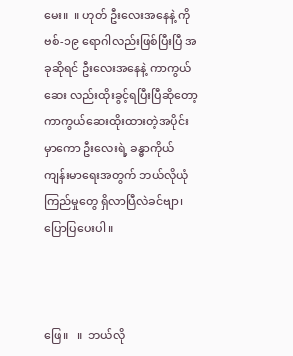မေး။  ။ ဟုတ် ဦးလေးအနေနဲ့ ကိုဗစ်-၁၉ ရောဂါလည်းဖြစ်ပြီးပြီ အခုဆိုရင် ဦးလေးအနေနဲ့ ကာကွယ်ဆေး လည်းထိုးခွင့်ရပြီးပြီဆိုတော့ ကာကွယ်ဆေးထိုးထားတဲ့အပိုင်းမှာကော ဦးလေးရဲ့ ခန္ဓာကိုယ် ကျန်းမာရေးအတွက် ဘယ်လိုယုံကြည်မှုတွေ ရှိလာပြီလဲခင်ဗျာ၊ ပြောပြပေးပါ။



ဖြေ။   ။  ဘယ်လို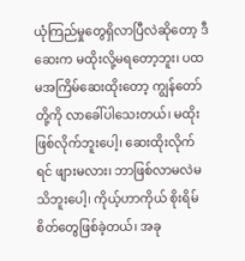ယုံကြည်မှုတွေရှိလာပြီလဲဆိုတော့ ဒီဆေးက မထိုးလို့မရတော့ဘူး၊ ပထမအကြိမ်ဆေးထိုးတော့ ကျွန်တော်တို့ကို လာခေါ်ပါသေးတယ်၊ မထိုးဖြစ်လိုက်ဘူးပေါ့၊ ဆေးထိုးလိုက်ရင် ဖျားမလား၊ ဘာဖြစ်လာမလဲမသိဘူးပေါ့၊ ကိုယ့်ဟာကိုယ် စိုးရိမ်စိတ်တွေဖြစ်ခဲ့တယ်၊ အခု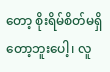တော့ စိုးရိမ်စိတ်မရှိတော့ဘူးပေါ့၊ လူ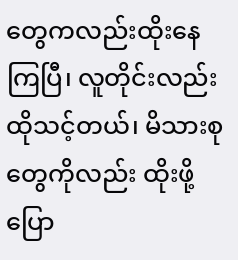တွေကလည်းထိုးနေကြပြီ၊ လူတိုင်းလည်းထိုသင့်တယ်၊ မိသားစုတွေကိုလည်း ထိုးဖို့ပြော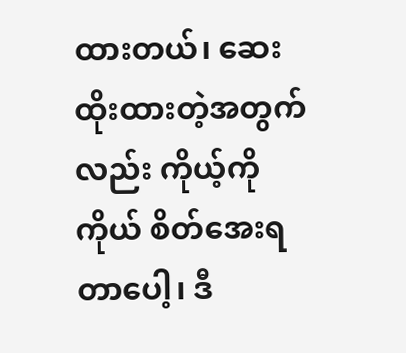ထားတယ်၊ ဆေးထိုးထားတဲ့အတွက်လည်း ကိုယ့်ကိုကိုယ် စိတ်အေးရတာပေါ့၊ ဒီ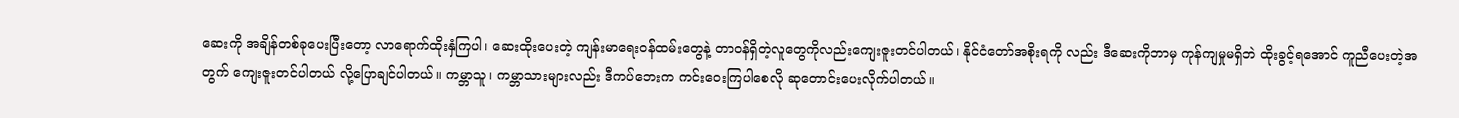ဆေးကို အချိန်တစ်ခုပေးပြီးတော့ လာရောက်ထိုးနှံကြပါ၊ ဆေးထိုးပေးတဲ့ ကျန်းမာရေးဝန်ထမ်းတွေနဲ့ တာဝန်ရှိတဲ့လူတွေကိုလည်းကျေးဇူးတင်ပါတယ်၊ နိုင်ငံတော်အစိုးရကို လည်း ဒီဆေးကိုဘာမှ ကုန်ကျမှုမရှိဘဲ ထိုးခွင့်ရအောင် ကူညီပေးတဲ့အတွက် ကျေးဇူးတင်ပါတယ် လို့ပြောချင်ပါတယ်။ ကမ္ဘာသူ၊ ကမ္ဘာသားများလည်း ဒီကပ်ဘေးက ကင်းဝေးကြပါစေလို ဆုတောင်းပေးလိုက်ပါတယ်။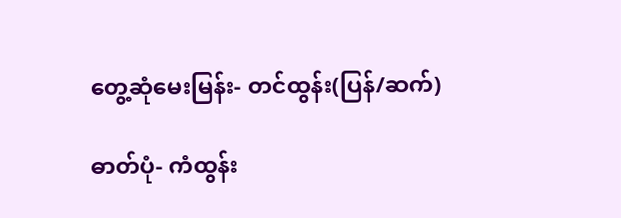တွေ့ဆုံမေးမြန်း- တင်ထွန်း(ပြန်/ဆက်)

ဓာတ်ပုံ- ကံထွန်း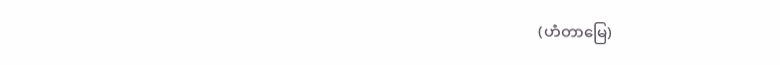(ဟံတာမြေ)